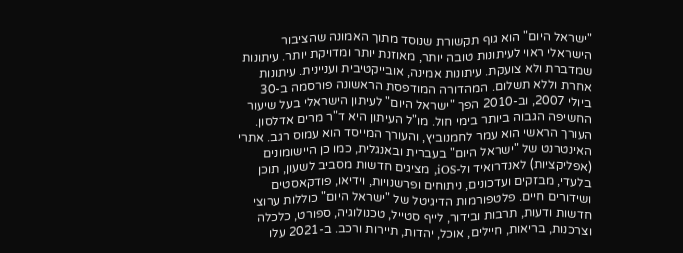"ישראל היום" הוא גוף תקשורת שנוסד מתוך האמונה שהציבור הישראלי ראוי לעיתונות טובה יותר, מאוזנת יותר ומדויקת יותר. עיתונות שמדברת ולא צועקת. עיתונות אמינה, אובייקטיבית ועניינית. עיתונות אחרת וללא תשלום. המהדורה המודפסת הראשונה פורסמה ב-30 ביולי 2007, וב-2010 הפך "ישראל היום" לעיתון הישראלי בעל שיעור החשיפה הגבוה ביותר בימי חול. מו"ל העיתון היא ד"ר מרים אדלסון. העורך הראשי הוא עמר לחמנוביץ, והעורך המייסד הוא עמוס רגב. אתרי האינטרנט של "ישראל היום" בעברית ובאנגלית, כמו כן היישומונים (אפליקציות) לאנדרואיד ול-iOS, מציגים חדשות מסביב לשעון, תוכן בלעדי, מבזקים ועדכונים, ניתוחים ופרשנויות, וידיאו, פודקאסטים ושידורים חיים. פלטפורמות הדיגיטל של "ישראל היום" כוללות ערוצי חדשות ודעות, תרבות ובידור, לייף סטייל, טכנולוגיה, ספורט, כלכלה וצרכנות, בריאות, חיילים, אוכל, יהדות, תיירות ורכב. ב-2021 עלו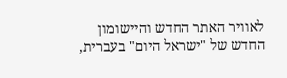לאוויר האתר החדש והיישומון החדש של "ישראל היום" בעברית,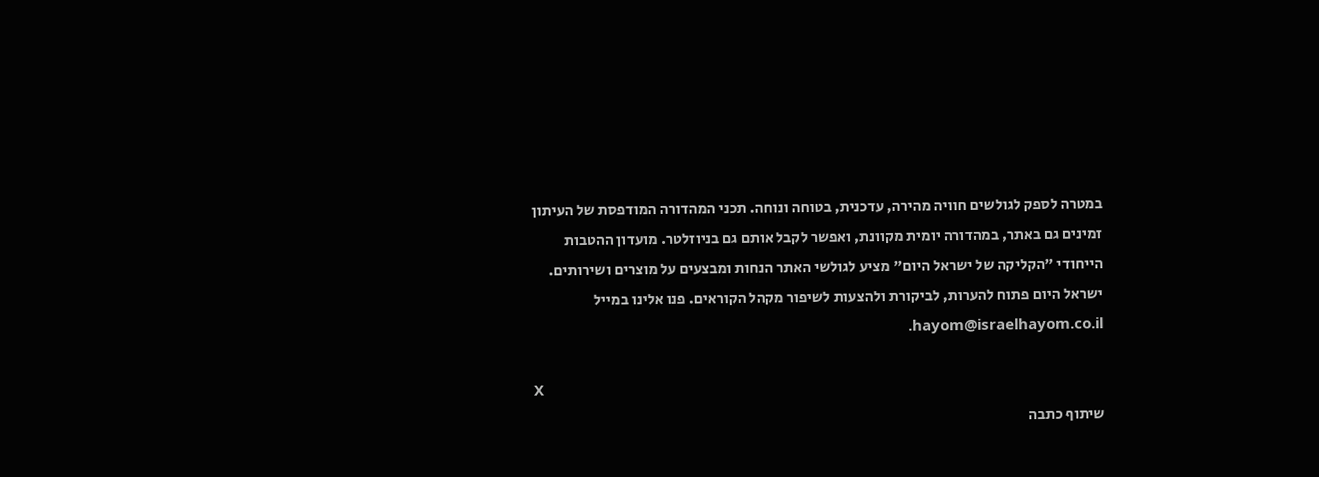במטרה לספק לגולשים חוויה מהירה, עדכנית, בטוחה ונוחה. תכני המהדורה המודפסת של העיתון זמינים גם באתר, במהדורה יומית מקוונת, ואפשר לקבל אותם גם בניוזלטר. מועדון ההטבות הייחודי "הקליקה של ישראל היום" מציע לגולשי האתר הנחות ומבצעים על מוצרים ושירותים. ישראל היום פתוח להערות, לביקורת ולהצעות לשיפור מקהל הקוראים. פנו אלינו במייל hayom@israelhayom.co.il.

X
שיתוף כתבה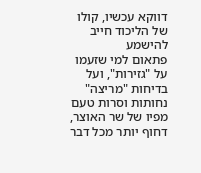דווקא עכשיו, קולו של הליכוד חייב להישמע
פתאום למי שזעמו על "גזירות", ועל בדיחות "מריצה" נחותות וסרות טעם מפיו של שר האוצר, דחוף יותר מכל דבר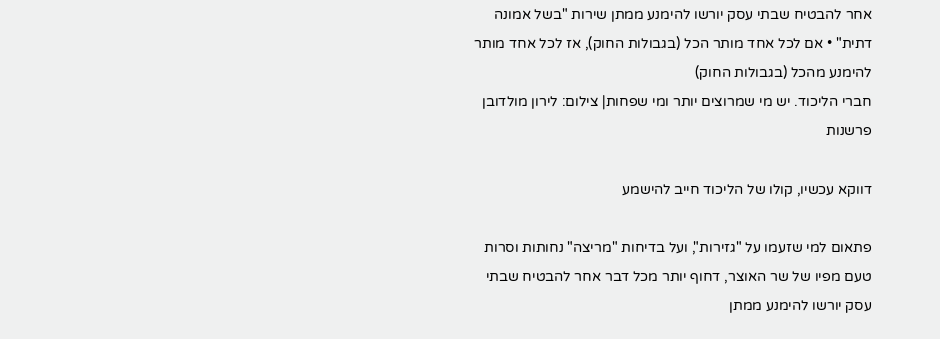אחר להבטיח שבתי עסק יורשו להימנע ממתן שירות "בשל אמונה דתית" • אם לכל אחד מותר הכל (בגבולות החוק), אז לכל אחד מותר להימנע מהכל (בגבולות החוק)
חברי הליכוד. יש מי שמרוצים יותר ומי שפחות| צילום: לירון מולדובן
פרשנות

דווקא עכשיו, קולו של הליכוד חייב להישמע

פתאום למי שזעמו על "גזירות", ועל בדיחות "מריצה" נחותות וסרות טעם מפיו של שר האוצר, דחוף יותר מכל דבר אחר להבטיח שבתי עסק יורשו להימנע ממתן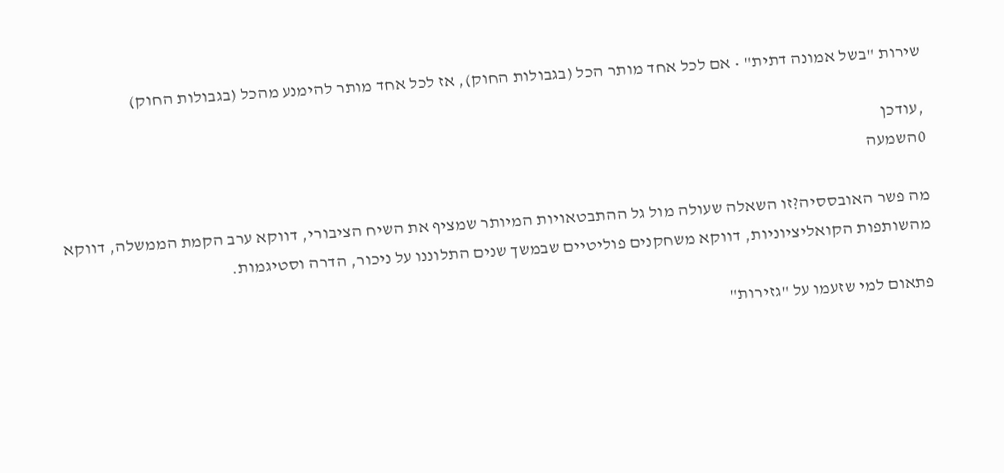שירות "בשל אמונה דתית" • אם לכל אחד מותר הכל (בגבולות החוק), אז לכל אחד מותר להימנע מהכל (בגבולות החוק)

,עודכן
0השמעה

מה פשר האובססיה?זו השאלה שעולה מול גל ההתבטאויות המיותר שמציף את השיח הציבורי, דווקא ערב הקמת הממשלה, דווקא מהשותפות הקואליציוניות, דווקא משחקנים פוליטיים שבמשך שנים התלוננו על ניכור, הדרה וסטיגמות.

פתאום למי שזעמו על "גזירות"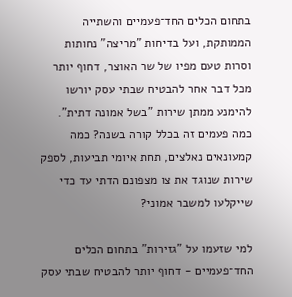בתחום הכלים החד־פעמיים והשתייה הממותקת, ועל בדיחות "מריצה" נחותות וסרות טעם מפיו של שר האוצר, דחוף יותר מכל דבר אחר להבטיח שבתי עסק יורשו להימנע ממתן שירות "בשל אמונה דתית". כמה פעמים זה בכלל קורה בשנה? כמה קמעונאים נאלצים, תחת איומי תביעות, לספק שירות שנוגד את צו מצפונם הדתי עד כדי שייקלעו למשבר אמוני?

למי שזעמו על "גזירות" בתחום הכלים החד־פעמיים - דחוף יותר להבטיח שבתי עסק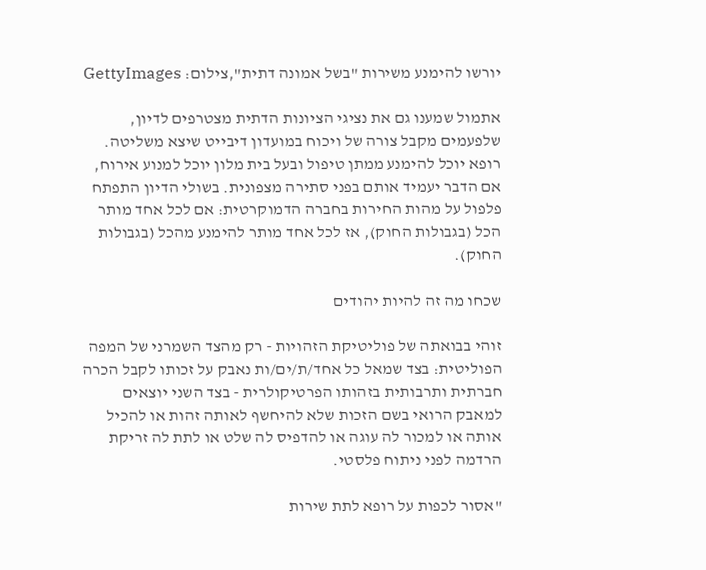יורשו להימנע משירות "בשל אמונה דתית",צילום: GettyImages

אתמול שמענו גם את נציגי הציונות הדתית מצטרפים לדיון, שלפעמים מקבל צורה של ויכוח במועדון דיבייט שיצא משליטה. רופא יוכל להימנע ממתן טיפול ובעל בית מלון יוכל למנוע אירוח, אם הדבר יעמיד אותם בפני סתירה מצפונית. בשולי הדיון התפתח פלפול על מהות החירות בחברה הדמוקרטית: אם לכל אחד מותר הכל (בגבולות החוק), אז לכל אחד מותר להימנע מהכל (בגבולות החוק).

שכחו מה זה להיות יהודים

זוהי בבואתה של פוליטיקת הזהויות - רק מהצד השמרני של המפה הפוליטית: בצד שמאל כל אחד/ת/ים/ות נאבק על זכותו לקבל הכרה חברתית ותרבותית בזהותו הפרטיקולרית - בצד השני יוצאים למאבק הרואי בשם הזכות שלא להיחשף לאותה זהות או להכיל אותה או למכור לה עוגה או להדפיס לה שלט או לתת לה זריקת הרדמה לפני ניתוח פלסטי.

"אסור לכפות על רופא לתת שירות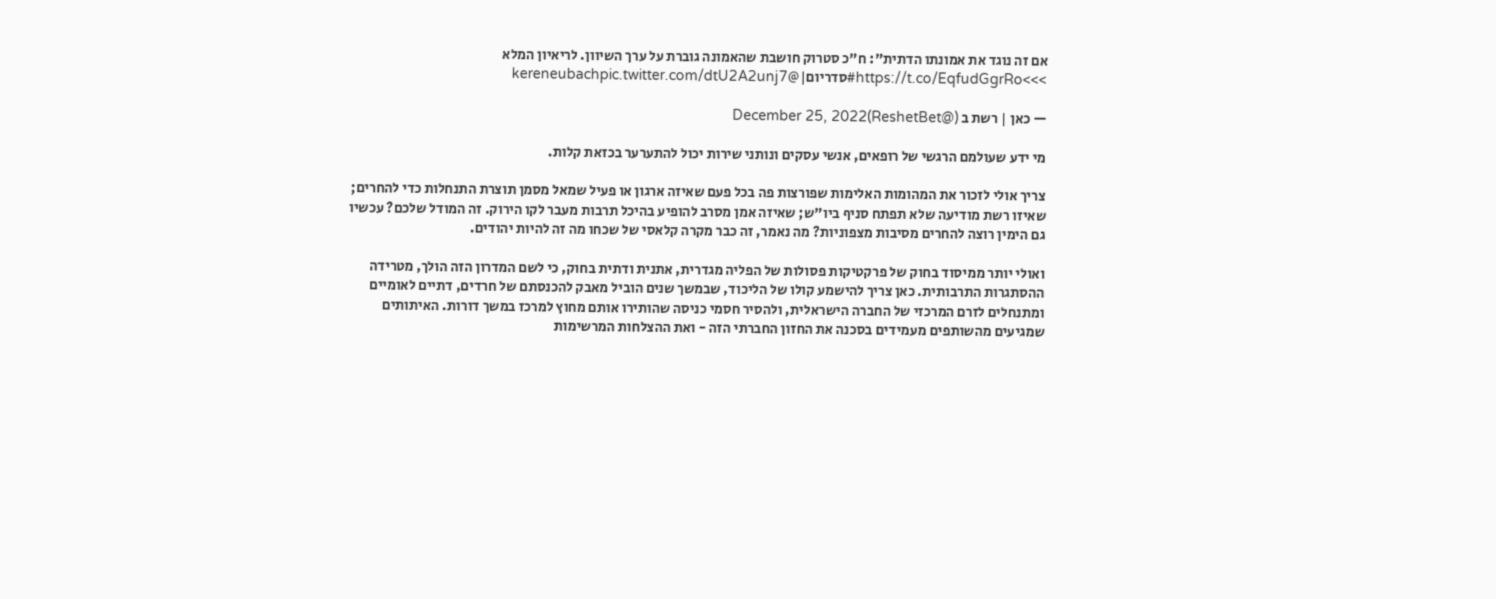אם זה נוגד את אמונתו הדתית": ח"כ סטרוק חושבת שהאמונה גוברת על ערך השיוון. לריאיון המלא >>>https://t.co/EqfudGgrRo#סדריום|@kereneubachpic.twitter.com/dtU2A2unj7

— כאן | רשת ב (@ReshetBet)December 25, 2022

מי ידע שעולמם הרגשי של רופאים, אנשי עסקים ונותני שירות יכול להתערער בכזאת קלות.

צריך אולי לזכור את המהומות האלימות שפורצות פה בכל פעם שאיזה ארגון או פעיל שמאל מסמן תוצרת התנחלות כדי להחרים; שאיזו רשת מודיעה שלא תפתח סניף ביו"ש; שאיזה אמן מסרב להופיע בהיכל תרבות מעבר לקו הירוק. זה המודל שלכם? עכשיו גם הימין רוצה להחרים מסיבות מצפוניות? מה נאמר, זה כבר מקרה קלאסי של שכחו מה זה להיות יהודים.

ואולי יותר ממיסוד בחוק של פרקטיקות פסולות של הפליה מגדרית, אתנית ודתית בחוק, כי לשם המדרון הזה הולך, מטרידה ההסתגרות התרבותית. כאן צריך להישמע קולו של הליכוד, שבמשך שנים הוביל מאבק להכנסתם של חרדים, דתיים לאומיים ומתנחלים לזרם המרכזי של החברה הישראלית, ולהסיר חסמי כניסה שהותירו אותם מחוץ למרכז במשך דורות. האיתותים שמגיעים מהשותפים מעמידים בסכנה את החזון החברתי הזה - ואת ההצלחות המרשימות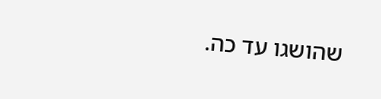שהושגו עד כה.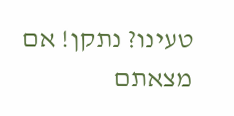טעינו? נתקן! אם מצאתם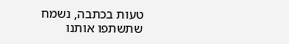טעות בכתבה, נשמח שתשתפו אותנו